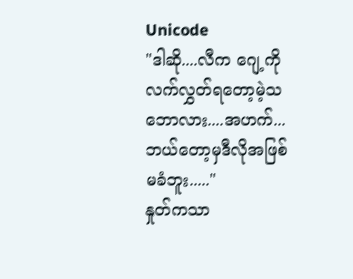Unicode
"ဒါဆို....လီက ဂျေ့ကို လက်လွှတ်ရတော့မဲ့သဘောလား....အဟက်...ဘယ်တော့မှဒီလိုအဖြစ်မခံဘူး....."
နှုတ်ကသာ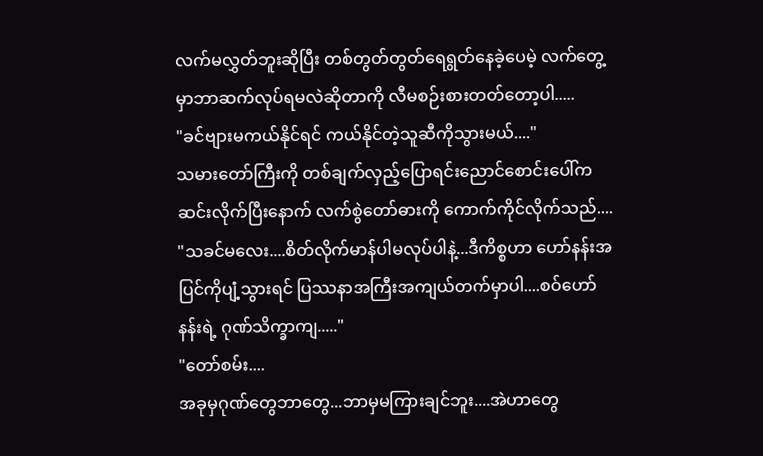လက်မလွှတ်ဘူးဆိုပြီး တစ်တွတ်တွတ်ရေရွတ်နေခဲ့ပေမဲ့ လက်တွေ့မှာဘာဆက်လုပ်ရမလဲဆိုတာကို လီမစဉ်းစားတတ်တော့ပါ.....
"ခင်ဗျားမကယ်နိုင်ရင် ကယ်နိုင်တဲ့သူဆီကိုသွားမယ်...."
သမားတော်ကြီးကို တစ်ချက်လှည့်ပြောရင်းညောင်စောင်းပေါ်က ဆင်းလိုက်ပြီးနောက် လက်စွဲတော်ဓားကို ကောက်ကိုင်လိုက်သည်....
"သခင်မလေး....စိတ်လိုက်မာန်ပါမလုပ်ပါနဲ့...ဒီကိစ္စဟာ ဟော်နန်းအပြင်ကိုပျံ့သွားရင် ပြဿနာအကြီးအကျယ်တက်မှာပါ....စဝ်ဟော်နန်းရဲ့ ဂုဏ်သိက္ခာကျ....."
"တော်စမ်း....
အခုမှဂုဏ်တွေဘာတွေ...ဘာမှမကြားချင်ဘူး....အဲဟာတွေ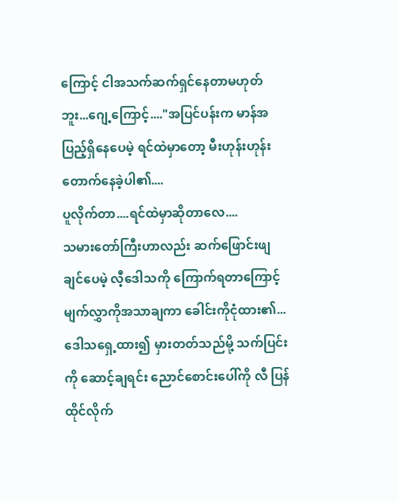ကြောင့် ငါအသက်ဆက်ရှင်နေတာမဟုတ်ဘူး...ဂျေ့ကြောင့်...."အပြင်ပန်းက မာန်အပြည့်ရှိနေပေမဲ့ ရင်ထဲမှာတော့ မီးဟုန်းဟုန်းတောက်နေခဲ့ပါ၏....
ပူလိုက်တာ....ရင်ထဲမှာဆိုတာလေ....
သမားတော်ကြီးဟာလည်း ဆက်ဖြောင်းဖျချင်ပေမဲ့ လီ့ဒေါသကို ကြောက်ရတာကြောင့် မျက်လွှာကိုအသာချကာ ခေါင်းကိုငုံထား၏...
ဒေါသရှေ့ထား၍ မှားတတ်သည်မို့ သက်ပြင်းကို ဆောင့်ချရင်း ညောင်စောင်းပေါ်ကို လီ ပြန်ထိုင်လိုက်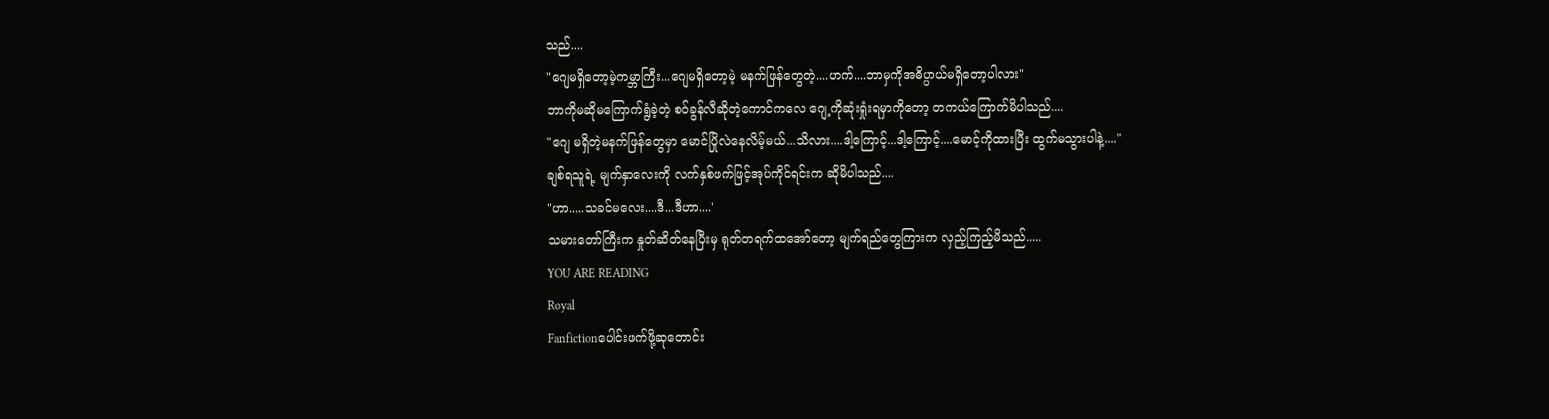သည်....
"ဂျေမရှိတော့မဲ့ကမ္ဘာကြီး...ဂျေမရှိတော့မဲ့ မနက်ဖြန်တွေတဲ့....ဟက်....ဘာမှကိုအဓိပ္ပာယ်မရှိတော့ပါလား"
ဘာကိုမဆိုမကြောက်ရွံခဲ့တဲ့ စဝ်ခွန်လီဆိုတဲ့ကောင်ကလေ ဂျေ့ကိုဆုံးရှုံးရမှာကိုတော့ တကယ်ကြောက်မိပါသည်....
"ဂျေ မရှိတဲ့မနက်ဖြန်တွေမှာ မောင်ပြိုလဲနေလိမ့်မယ်...သိလား....ဒါ့ကြောင့်...ဒါ့ကြောင့်....မောင့်ကိုထားပြီး ထွက်မသွားပါနဲ့...."
ချစ်ရသူရဲ့ မျက်နှာလေးကို လက်နှစ်ဖက်ဖြင့်အုပ်ကိုင်ရင်းက ဆိုမိပါသည်....
"ဟာ.....သခင်မလေး....ဒီ...ဒီဟာ....'
သမားတော်ကြီးက နှုတ်ဆိတ်နေပြီးမှ ရုတ်တရက်ထအော်တော့ မျက်ရည်တွေကြားက လှည့်ကြည့်မိသည်.....
YOU ARE READING
Royal
Fanfictionပေါင်းဖက်ဖို့ဆုတောင်း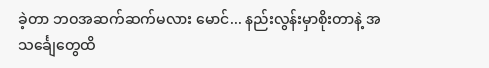ခဲ့တာ ဘဝအဆက်ဆက်မလား မောင်... နည်းလွန်းမှာစိုးတာနဲ့ အသင်္ချေတွေထိ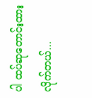ပါ ထပ်ဆုတောင်းထားလိုက်တယ်...